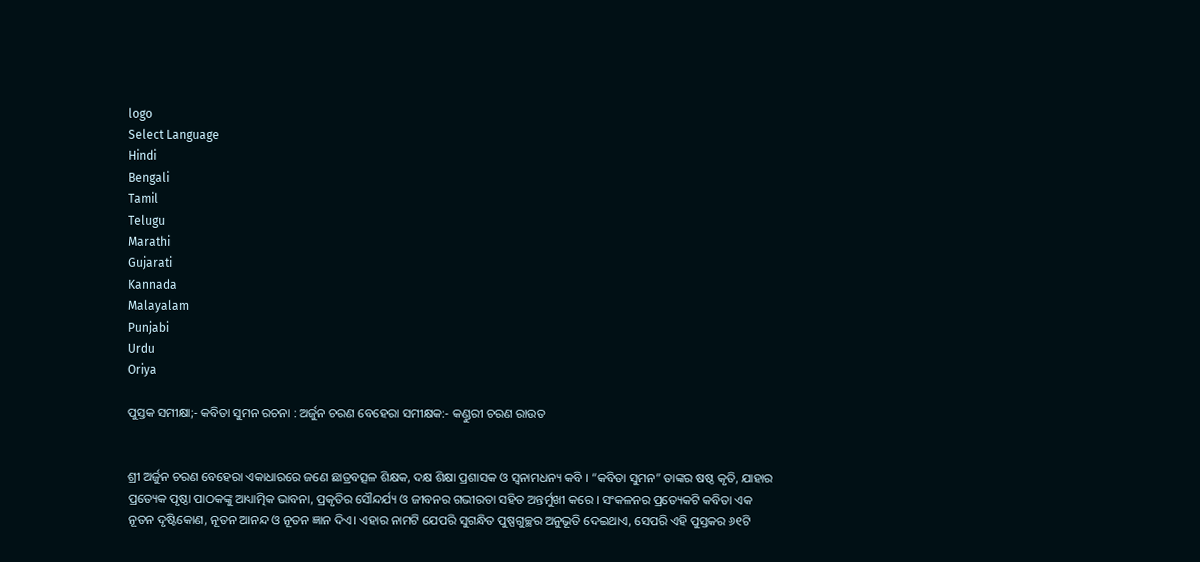logo
Select Language
Hindi
Bengali
Tamil
Telugu
Marathi
Gujarati
Kannada
Malayalam
Punjabi
Urdu
Oriya

ପୁସ୍ତକ ସମୀକ୍ଷା;- କବିତା ସୁମନ ରଚନା : ଅର୍ଜୁନ ଚରଣ ବେହେରା ସମୀକ୍ଷକ:- କଣ୍ଡୁରୀ ଚରଣ ରାଉତ


ଶ୍ରୀ ଅର୍ଜୁନ ଚରଣ ବେହେରା ଏକାଧାରରେ ଜଣେ ଛାତ୍ରବତ୍ସଳ ଶିକ୍ଷକ, ଦକ୍ଷ ଶିକ୍ଷା ପ୍ରଶାସକ ଓ ସ୍ବନାମଧନ୍ୟ କବି । “କବିତା ସୁମନ” ତାଙ୍କର ଷଷ୍ଠ କୃତି, ଯାହାର ପ୍ରତ୍ୟେକ ପୃଷ୍ଠା ପାଠକଙ୍କୁ ଆଧ୍ୟାତ୍ମିକ ଭାବନା, ପ୍ରକୃତିର ସୌନ୍ଦର୍ଯ୍ୟ ଓ ଜୀବନର ଗଭୀରତା ସହିତ ଅନ୍ତର୍ମୁଖୀ କରେ । ସଂକଳନର ପ୍ରତ୍ୟେକଟି କବିତା ଏକ ନୂତନ ଦୃଷ୍ଟିକୋଣ, ନୂତନ ଆନନ୍ଦ ଓ ନୂତନ ଜ୍ଞାନ ଦିଏ। ଏହାର ନାମଟି ଯେପରି ସୁଗନ୍ଧିତ ପୁଷ୍ପଗୁଚ୍ଛର ଅନୁଭୂତି ଦେଇଥାଏ, ସେପରି ଏହି ପୁସ୍ତକର ୬୧ଟି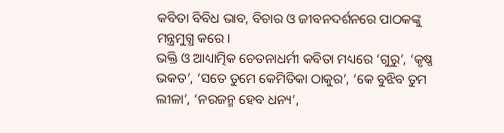କବିତା ବିବିଧ ଭାବ, ବିଚାର ଓ ଜୀବନଦର୍ଶନରେ ପାଠକଙ୍କୁ ମନ୍ତ୍ରମୁଗ୍ଧ କରେ।
ଭକ୍ତି ଓ ଆଧ୍ୟାତ୍ମିକ ଚେତନାଧର୍ମୀ କବିତା ମଧ୍ୟରେ ‘ଗୁରୁ’, ‘କୃଷ୍ଣ ଭକତ’, ‘ସତେ ତୁମେ କେମିତିକା ଠାକୁର’, ‘କେ ବୁଝିବ ତୁମ ଲୀଳା’, ‘ନରଜନ୍ମ ହେବ ଧନ୍ୟ’,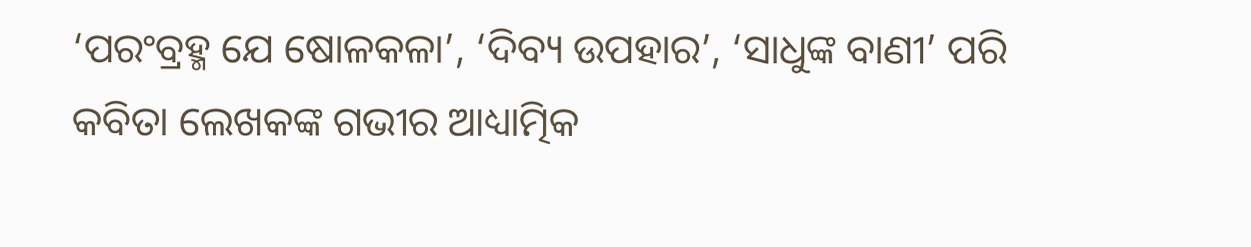‘ପରଂବ୍ରହ୍ମ ଯେ ଷୋଳକଳା’, ‘ଦିବ୍ୟ ଉପହାର’, ‘ସାଧୁଙ୍କ ବାଣୀ’ ପରି କବିତା ଲେଖକଙ୍କ ଗଭୀର ଆଧ୍ୟାତ୍ମିକ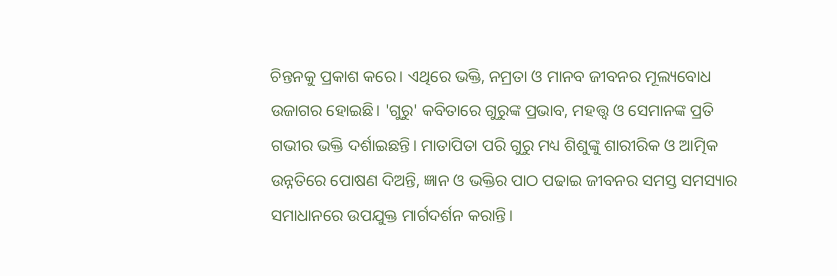ଚିନ୍ତନକୁ ପ୍ରକାଶ କରେ। ଏଥିରେ ଭକ୍ତି, ନମ୍ରତା ଓ ମାନବ ଜୀବନର ମୂଲ୍ୟବୋଧ ଉଜାଗର ହୋଇଛି। 'ଗୁରୁ' କବିତାରେ ଗୁରୁଙ୍କ ପ୍ରଭାବ, ମହତ୍ତ୍ୱ ଓ ସେମାନଙ୍କ ପ୍ରତି ଗଭୀର ଭକ୍ତି ଦର୍ଶାଇଛନ୍ତି। ମାତାପିତା ପରି ଗୁରୁ ମଧ୍ୟ ଶିଶୁଙ୍କୁ ଶାରୀରିକ ଓ ଆତ୍ମିକ ଉନ୍ନତିରେ ପୋଷଣ ଦିଅନ୍ତି, ଜ୍ଞାନ ଓ ଭକ୍ତିର ପାଠ ପଢାଇ ଜୀବନର ସମସ୍ତ ସମସ୍ୟାର ସମାଧାନରେ ଉପଯୁକ୍ତ ମାର୍ଗଦର୍ଶନ କରାନ୍ତି।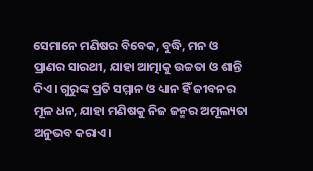ସେମାନେ ମଣିଷର ବିବେକ, ବୁଦ୍ଧି, ମନ ଓ ପ୍ରାଣର ସାରଥୀ, ଯାହା ଆତ୍ମାକୁ ଉଚ୍ଚତା ଓ ଶାନ୍ତି ଦିଏ। ଗୁରୁଙ୍କ ପ୍ରତି ସମ୍ମାନ ଓ ଧ୍ୟାନ ହିଁ ଜୀବନର ମୂଳ ଧନ, ଯାହା ମଣିଷକୁ ନିଜ ଜନ୍ମର ଅମୂଲ୍ୟତା ଅନୁଭବ କରାଏ।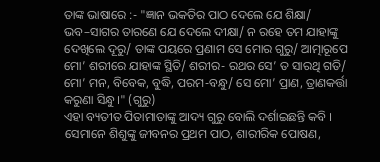ତାଙ୍କ ଭାଷାରେ :- "ଜ୍ଞାନ ଭକତିର ପାଠ ଦେଲେ ଯେ ଶିକ୍ଷା/ ଭବ–ସାଗର ତାରଣେ ଯେ ଦେଲେ ଦୀକ୍ଷା/ ନ ରହେ ତମ ଯାହାଙ୍କୁ ଦେଖିଲେ ଦୂରୁ/ ତାଙ୍କ ପୟରେ ପ୍ରଣାମ ସେ ମୋର ଗୁରୁ/ ଆତ୍ମାରୂପେ ମୋ’ ଶରୀରେ ଯାହାଙ୍କ ସ୍ଥିତି/ ଶରୀର- ରଥର ସେ’ ତ ସାରଥି ଗତି/ ମୋ’ ମନ, ବିବେକ, ବୁଦ୍ଧି, ପରମ-ବନ୍ଧୁ/ ସେ ମୋ’ ପ୍ରାଣ, ତ୍ରାଣକର୍ତ୍ତା କରୁଣା ସିନ୍ଧୁ।" (ଗୁରୁ)
ଏହା ବ୍ୟତୀତ ପିତାମାତାଙ୍କୁ ଆଦ୍ୟ ଗୁରୁ ବୋଲି ଦର୍ଶାଇଛନ୍ତି କବି । ସେମାନେ ଶିଶୁଙ୍କୁ ଜୀବନର ପ୍ରଥମ ପାଠ, ଶାରୀରିକ ପୋଷଣ,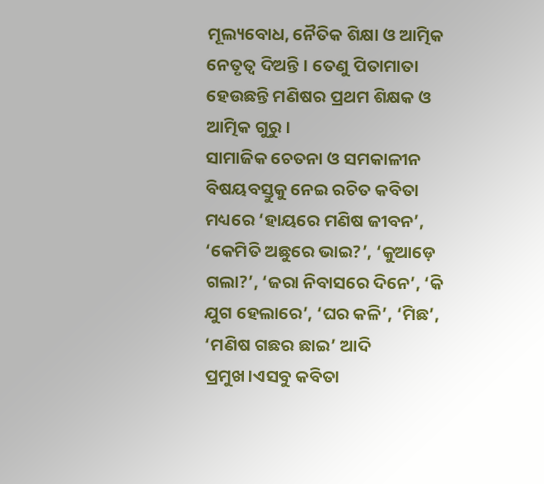ମୂଲ୍ୟବୋଧ, ନୈତିକ ଶିକ୍ଷା ଓ ଆତ୍ମିକ ନେତୃତ୍ୱ ଦିଅନ୍ତି। ତେଣୁ ପିତାମାତା ହେଉଛନ୍ତି ମଣିଷର ପ୍ରଥମ ଶିକ୍ଷକ ଓ ଆତ୍ମିକ ଗୁରୁ।
ସାମାଜିକ ଚେତନା ଓ ସମକାଳୀନ ବିଷୟବସ୍ତୁକୁ ନେଇ ରଚିତ କବିତା ମଧ୍ୟରେ ‘ହାୟରେ ମଣିଷ ଜୀବନ’, ‘କେମିତି ଅଛୁରେ ଭାଇ?’, ‘କୁଆଡ଼େ ଗଲା?’, ‘ଜରା ନିବାସରେ ଦିନେ’, ‘କି ଯୁଗ ହେଲାରେ’, ‘ଘର କଳି’, ‘ମିଛ’, ‘ମଣିଷ ଗଛର ଛାଇ’ ଆଦି ପ୍ରମୁଖ।ଏସବୁ କବିତା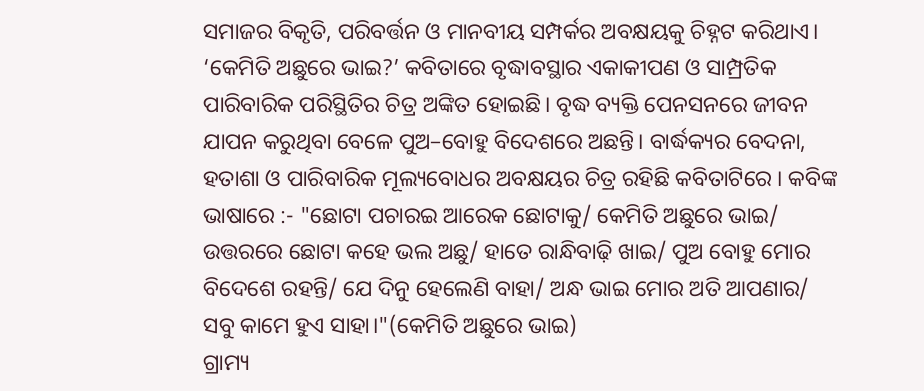ସମାଜର ବିକୃତି, ପରିବର୍ତ୍ତନ ଓ ମାନବୀୟ ସମ୍ପର୍କର ଅବକ୍ଷୟକୁ ଚିହ୍ନଟ କରିଥାଏ।
‘କେମିତି ଅଛୁରେ ଭାଇ?’ କବିତାରେ ବୃଦ୍ଧାବସ୍ଥାର ଏକାକୀପଣ ଓ ସାମ୍ପ୍ରତିକ ପାରିବାରିକ ପରିସ୍ଥିତିର ଚିତ୍ର ଅଙ୍କିତ ହୋଇଛି। ବୃଦ୍ଧ ବ୍ୟକ୍ତି ପେନସନରେ ଜୀବନ ଯାପନ କରୁଥିବା ବେଳେ ପୁଅ–ବୋହୁ ବିଦେଶରେ ଅଛନ୍ତି। ବାର୍ଦ୍ଧକ୍ୟର ବେଦନା, ହତାଶା ଓ ପାରିବାରିକ ମୂଲ୍ୟବୋଧର ଅବକ୍ଷୟର ଚିତ୍ର ରହିଛି କବିତାଟିରେ । କବିଙ୍କ ଭାଷାରେ :- "ଛୋଟା ପଚାରଇ ଆରେକ ଛୋଟାକୁ/ କେମିତି ଅଛୁରେ ଭାଇ/ ଉତ୍ତରରେ ଛୋଟା କହେ ଭଲ ଅଛୁ/ ହାତେ ରାନ୍ଧିବାଢ଼ି ଖାଇ/ ପୁଅ ବୋହୁ ମୋର ବିଦେଶେ ରହନ୍ତି/ ଯେ ଦିନୁ ହେଲେଣି ବାହା/ ଅନ୍ଧ ଭାଇ ମୋର ଅତି ଆପଣାର/ ସବୁ କାମେ ହୁଏ ସାହା।"(କେମିତି ଅଛୁରେ ଭାଇ)
ଗ୍ରାମ୍ୟ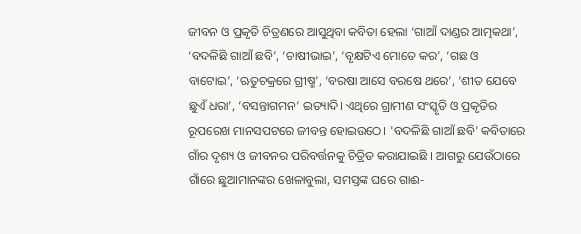ଜୀବନ ଓ ପ୍ରକୃତି ଚିତ୍ରଣରେ ଆସୁଥିବା କବିତା ହେଲା ‘ଗାଆଁ ଦାଣ୍ଡର ଆତ୍ମକଥା’, ‘ବଦଳିଛି ଗାଆଁ ଛବି’, ‘ଚାଷୀଭାଇ’, ‘ବୃକ୍ଷଟିଏ ମୋତେ କର’, ‘ଗଛ ଓ ବାଟୋଇ’, ‘ଋତୁଚକ୍ରରେ ଗ୍ରୀଷ୍ମ’, ‘ବରଷା ଆସେ ବରଷେ ଥରେ’, ‘ଶୀତ ଯେବେ ଛୁଏଁ ଧରା’, ‘ବସନ୍ତାଗମନ’ ଇତ୍ୟାଦି। ଏଥିରେ ଗ୍ରାମୀଣ ସଂସ୍କୃତି ଓ ପ୍ରକୃତିର ରୂପରେଖ ମାନସପଟରେ ଜୀବନ୍ତ ହୋଇଉଠେ। 'ବଦଳିଛି ଗାଆଁ ଛବି' କବିତାରେ ଗାଁର ଦୃଶ୍ୟ ଓ ଜୀବନର ପରିବର୍ତ୍ତନକୁ ଚିତ୍ରିତ କରାଯାଇଛି । ଆଗରୁ ଯେଉଁଠାରେ ଗାଁରେ ଛୁଆମାନଙ୍କର ଖେଳାବୁଲା, ସମସ୍ତଙ୍କ ଘରେ ଗାଈ-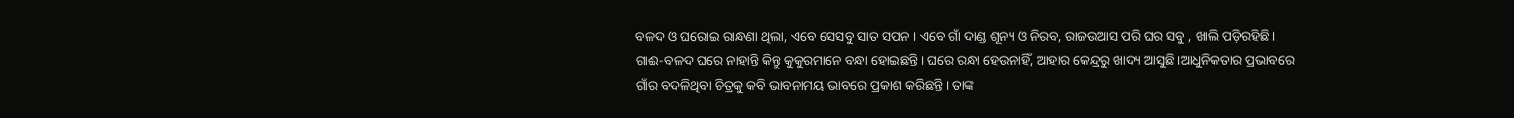ବଳଦ ଓ ଘରୋଇ ରାନ୍ଧଣା ଥିଲା, ଏବେ ସେସବୁ ସାତ ସପନ । ଏବେ ଗାଁ ଦାଣ୍ଡ ଶୂନ୍ୟ ଓ ନିରବ, ରାଜଉଆସ ପରି ଘର ସବୁ , ଖାଲି ପଡ଼ିରହିଛି। ଗାଈ-ବଳଦ ଘରେ ନାହାନ୍ତି କିନ୍ତୁ କୁକୁରମାନେ ବନ୍ଧା ହୋଇଛନ୍ତି। ଘରେ ରନ୍ଧା ହେଉନାହିଁ, ଆହାର କେନ୍ଦ୍ରରୁ ଖାଦ୍ୟ ଆସୁଛି।ଆଧୁନିକତାର ପ୍ରଭାବରେ ଗାଁର ବଦଳିଥିବା ଚିତ୍ରକୁ କବି ଭାବନାମୟ ଭାବରେ ପ୍ରକାଶ କରିଛନ୍ତି। ତାଙ୍କ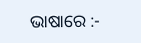ଭାଷାରେ :-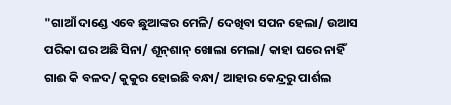"ଗାଆଁ ଦାଣ୍ଡେ ଏବେ ଛୁଆଙ୍କର ମେଳି/ ଦେଖିବା ସପନ ହେଲା/ ଉଆସ ପରିକା ଘର ଅଛି ସିନା/ ଶୂନ୍‌ଶାନ୍ ଖୋଲା ମେଲା/ କାହା ଘରେ ନାହିଁ ଗାଈ କି ବଳଦ/ କୁକୁର ହୋଇଛି ବନ୍ଧା/ ଆହାର କେନ୍ଦ୍ରରୁ ପାର୍ଶଲ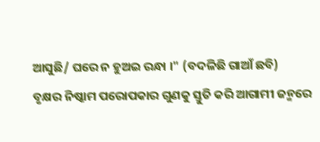ଆସୁଛି/ ଘରେ ନ ହୁଅଇ ରନ୍ଧା ।" (ବଦଳିଛି ଗାଆଁ ଛବି)
ବୃକ୍ଷର ନିଷ୍କାମ ପରୋପକାର ଗୁଣକୁ ସ୍ତୁତି କରି ଆଗାମୀ ଜନ୍ମରେ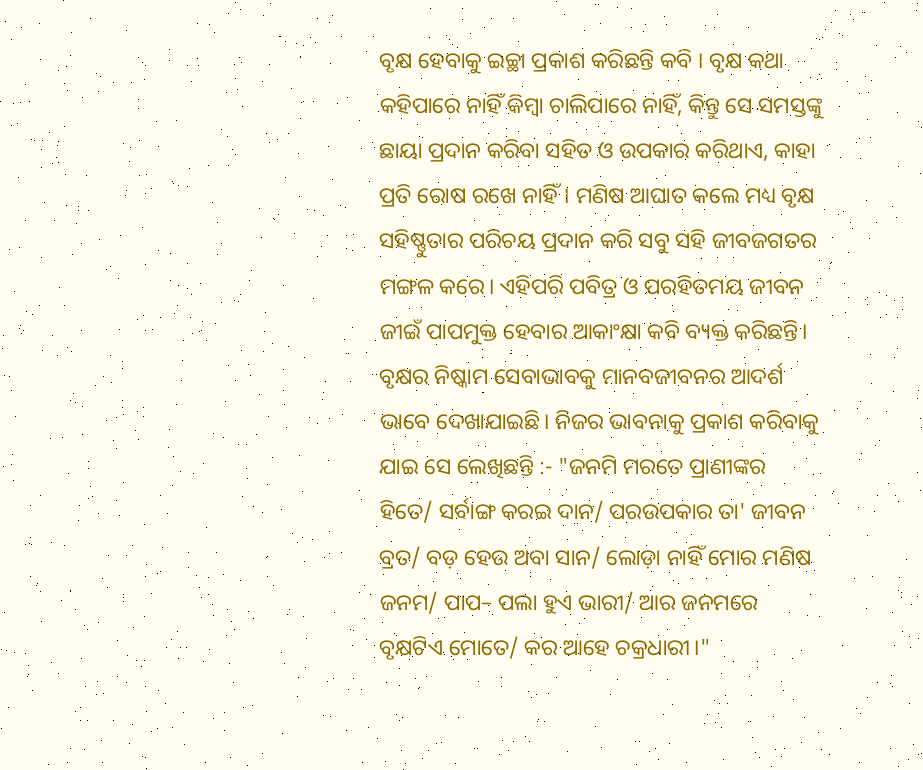ବୃକ୍ଷ ହେବାକୁ ଇଚ୍ଛା ପ୍ରକାଶ କରିଛନ୍ତି କବି । ବୃକ୍ଷ କଥା କହିପାରେ ନାହିଁ କିମ୍ବା ଚାଲିପାରେ ନାହିଁ, କିନ୍ତୁ ସେ ସମସ୍ତଙ୍କୁ ଛାୟା ପ୍ରଦାନ କରିବା ସହିତ ଓ ଉପକାର କରିଥାଏ, କାହା ପ୍ରତି ରୋଷ ରଖେ ନାହିଁ। ମଣିଷ ଆଘାତ କଲେ ମଧ୍ୟ ବୃକ୍ଷ ସହିଷ୍ଣୁତାର ପରିଚୟ ପ୍ରଦାନ କରି ସବୁ ସହି ଜୀବଜଗତର ମଙ୍ଗଳ କରେ। ଏହିପରି ପବିତ୍ର ଓ ପରହିତମୟ ଜୀବନ ଜୀଇଁ ପାପମୁକ୍ତ ହେବାର ଆକାଂକ୍ଷା କବି ବ୍ୟକ୍ତ କରିଛନ୍ତି। ବୃକ୍ଷର ନିଷ୍କାମ ସେବାଭାବକୁ ମାନବଜୀବନର ଆଦର୍ଶ ଭାବେ ଦେଖାଯାଇଛି। ନିଜର ଭାବନାକୁ ପ୍ରକାଶ କରିବାକୁ ଯାଇ ସେ ଲେଖିଛନ୍ତି :- "ଜନମି ମରତେ ପ୍ରାଣୀଙ୍କର ହିତେ/ ସର୍ବାଙ୍ଗ କରଇ ଦାନ/ ପରଉପକାର ତା' ଜୀବନ ବ୍ରତ/ ବଡ଼ ହେଉ ଅବା ସାନ/ ଲୋଡ଼ା ନାହିଁ ମୋର ମଣିଷ ଜନମ/ ପାପ– ପଲା ହୁଏ ଭାରୀ/ ଆର ଜନମରେ ବୃକ୍ଷଟିଏ ମୋତେ/ କର ଆହେ ଚକ୍ରଧାରୀ।"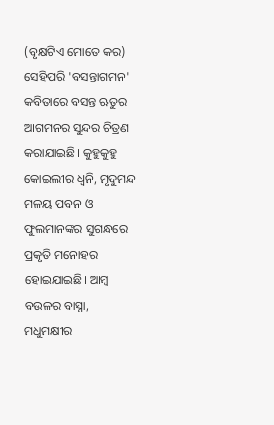(ବୃକ୍ଷଟିଏ ମୋତେ କର)
ସେହିପରି 'ବସନ୍ତାଗମନ' କବିତାରେ ବସନ୍ତ ଋତୁର ଆଗମନର ସୁନ୍ଦର ଚିତ୍ରଣ କରାଯାଇଛି। କୁହୁକୁହୁ କୋଇଲୀର ଧ୍ୱନି, ମୃଦୁମନ୍ଦ ମଳୟ ପବନ ଓ ଫୁଲମାନଙ୍କର ସୁଗନ୍ଧରେ ପ୍ରକୃତି ମନୋହର ହୋଇଯାଇଛି। ଆମ୍ବ ବଉଳର ବାସ୍ନା, ମଧୁମକ୍ଷୀର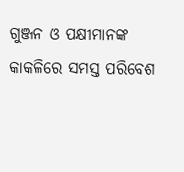ଗୁଞ୍ଜନ ଓ ପକ୍ଷୀମାନଙ୍କ କାକଳିରେ ସମସ୍ତ ପରିବେଶ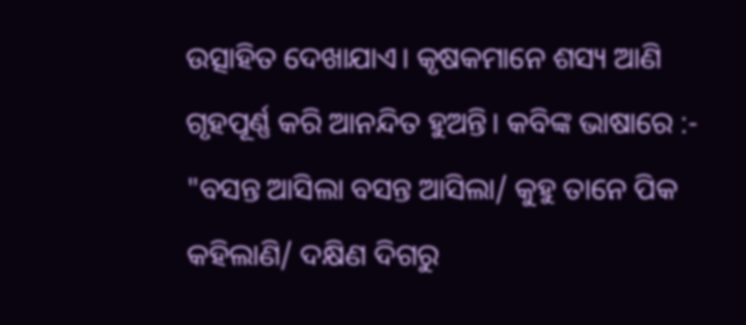ଉତ୍ସାହିତ ଦେଖାଯାଏ। କୃଷକମାନେ ଶସ୍ୟ ଆଣି ଗୃହପୂର୍ଣ୍ଣ କରି ଆନନ୍ଦିତ ହୁଅନ୍ତି। କବିଙ୍କ ଭାଷାରେ :- "ବସନ୍ତ ଆସିଲା ବସନ୍ତ ଆସିଲା/ କୁହୁ ତାନେ ପିକ କହିଲାଣି/ ଦକ୍ଷିଣ ଦିଗରୁ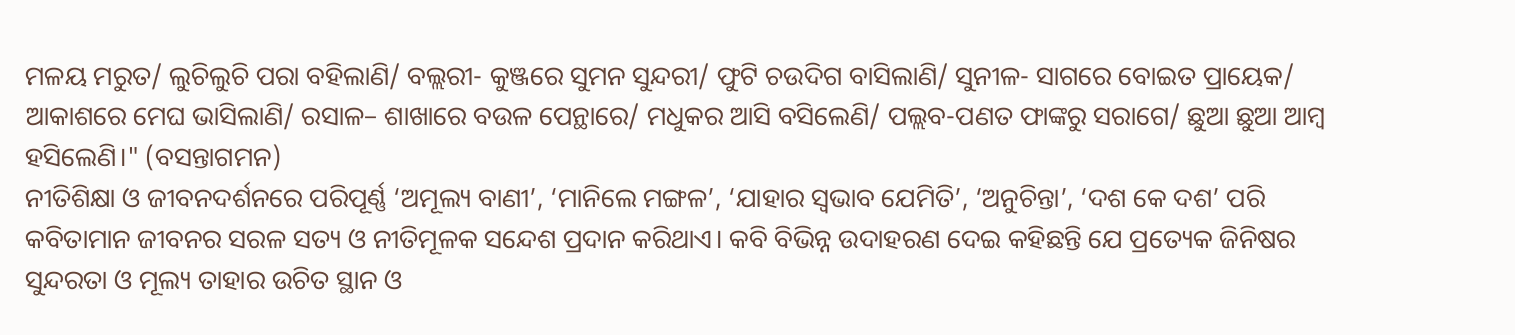ମଳୟ ମରୁତ/ ଲୁଚିଲୁଚି ପରା ବହିଲାଣି/ ବଲ୍ଲରୀ- କୁଞ୍ଜରେ ସୁମନ ସୁନ୍ଦରୀ/ ଫୁଟି ଚଉଦିଗ ବାସିଲାଣି/ ସୁନୀଳ- ସାଗରେ ବୋଇତ ପ୍ରାୟେକ/ ଆକାଶରେ ମେଘ ଭାସିଲାଣି/ ରସାଳ– ଶାଖାରେ ବଉଳ ପେନ୍ଥାରେ/ ମଧୁକର ଆସି ବସିଲେଣି/ ପଲ୍ଲବ-ପଣତ ଫାଙ୍କରୁ ସରାଗେ/ ଛୁଆ ଛୁଆ ଆମ୍ବ ହସିଲେଣି।" (ବସନ୍ତାଗମନ)
ନୀତିଶିକ୍ଷା ଓ ଜୀବନଦର୍ଶନରେ ପରିପୂର୍ଣ୍ଣ ‘ଅମୂଲ୍ୟ ବାଣୀ’, ‘ମାନିଲେ ମଙ୍ଗଳ’, ‘ଯାହାର ସ୍ବଭାବ ଯେମିତି’, ‘ଅନୁଚିନ୍ତା’, ‘ଦଶ କେ ଦଶ’ ପରି କବିତାମାନ ଜୀବନର ସରଳ ସତ୍ୟ ଓ ନୀତିମୂଳକ ସନ୍ଦେଶ ପ୍ରଦାନ କରିଥାଏ। କବି ବିଭିନ୍ନ ଉଦାହରଣ ଦେଇ କହିଛନ୍ତି ଯେ ପ୍ରତ୍ୟେକ ଜିନିଷର ସୁନ୍ଦରତା ଓ ମୂଲ୍ୟ ତାହାର ଉଚିତ ସ୍ଥାନ ଓ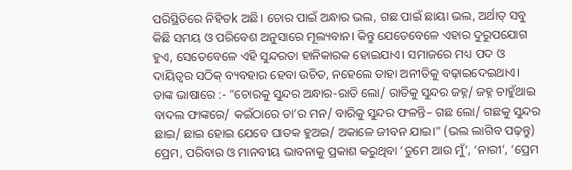ପରିସ୍ଥିତିରେ ନିହିତk ଅଛି। ଚୋର ପାଇଁ ଅନ୍ଧାର ଭଲ, ଗଛ ପାଇଁ ଛାୟା ଭଲ, ଅର୍ଥାତ୍ ସବୁ କିଛି ସମୟ ଓ ପରିବେଶ ଅନୁସାରେ ମୂଲ୍ୟବାନ। କିନ୍ତୁ ଯେତେବେଳେ ଏହାର ଦୁରୁପଯୋଗ ହୁଏ, ସେତେବେଳେ ଏହି ସୁନ୍ଦରତା ହାନିକାରକ ହୋଇଯାଏ। ସମାଜରେ ମଧ୍ୟ ପଦ ଓ ଦାୟିତ୍ୱର ସଠିକ୍ ବ୍ୟବହାର ହେବା ଉଚିତ, ନହେଲେ ତାହା ଅନୀତିକୁ ବଢ଼ାଇଦେଇଥାଏ। ତାଙ୍କ ଭାଷାରେ :- "ଚୋରକୁ ସୁନ୍ଦର ଅନ୍ଧାର-ରାତି ଲୋ/ ରାତିକୁ ସୁନ୍ଦର ଜହ୍ନ/ ଜହ୍ନ ଚାହୁଁଥାଇ ବାଦଲ ଫାଙ୍କରେ/ କଇଁଠାରେ ତା’ର ମନ/ ବାରିକୁ ସୁନ୍ଦର ଫଳନ୍ତି– ଗଛ ଲୋ/ ଗଛକୁ ସୁନ୍ଦର ଛାଇ/ ଛାଇ ହୋଇ ଯେବେ ଘାତକ ହୁଅଇ/ ଅକାଳେ ଜୀବନ ଯାଇ।" (ଭଲ ଲାଗିବ ପଢ଼ନ୍ତୁ)
ପ୍ରେମ, ପରିବାର ଓ ମାନବୀୟ ଭାବନାକୁ ପ୍ରକାଶ କରୁଥିବା ‘ତୁମେ ଆଉ ମୁଁ’, ‘ନାରୀ’, ‘ପ୍ରେମ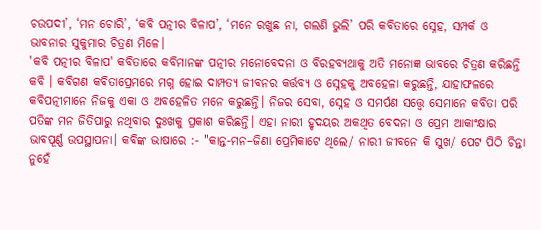ଚଉପଦୀ’, ‘ମନ ଚୋରି’, ‘କବି ପତ୍ନୀର ବିଳାପ’, ‘ମନେ ରଖୁଛ ନା, ଗଲଣି ଭୁଲି’ ପରି କବିତାରେ ସ୍ନେହ, ସମ୍ପର୍କ ଓ ଭାବନାର ସୁକୁମାର ଚିତ୍ରଣ ମିଳେ।
'କବି ପତ୍ନୀର ବିଳାପ' କବିତାରେ କବିମାନଙ୍କ ପତ୍ନୀର ମନୋବେଦନା ଓ ବିରହବ୍ୟଥାକୁ ଅତି ମନୋଜ୍ଞ ଭାବରେ ଚିତ୍ରଣ କରିଛନ୍ତି କବି । କବିଗଣ କବିତାପ୍ରେମରେ ମଗ୍ନ ହୋଇ ଦାମ୍ପତ୍ୟ ଜୀବନର କର୍ତ୍ତବ୍ୟ ଓ ସ୍ନେହକୁ ଅବହେଳା କରୁଛନ୍ତି, ଯାହାଫଳରେ କବିପତ୍ନୀମାନେ ନିଜକୁ ଏକା ଓ ଅବହେଳିତ ମନେ କରୁଛନ୍ତି। ନିଜର ସେବା, ସ୍ନେହ ଓ ସମର୍ପଣ ସତ୍ତ୍ୱେ ସେମାନେ କବିତା ପରି ପତିଙ୍କ ମନ ଜିତିପାରୁ ନଥିବାର ଦୁଃଖକୁ ପ୍ରକାଶ କରିଛନ୍ତି। ଏହା ନାରୀ ହୃଦୟର ଅକଥିତ ବେଦନା ଓ ପ୍ରେମ ଆକାଂକ୍ଷାର ଭାବପୂର୍ଣ୍ଣ ଉପସ୍ଥାପନା। କବିଙ୍କ ଭାଷାରେ :- "କାନ୍ତ-ମନ–ଜିଣା ପ୍ରେମିକାଟେ ଥିଲେ/ ନାରୀ ଜୀବନେ କି ସୁଖ/ ପେଟ ପିଠି ଚିନ୍ତା ନୁହେଁ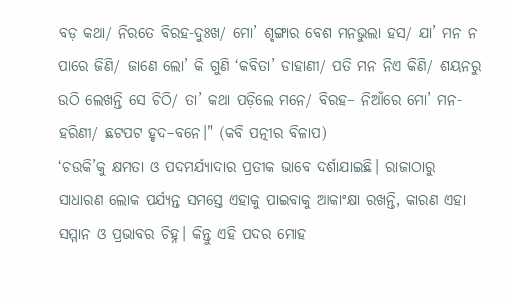ବଡ଼ କଥା/ ନିରତେ ବିରହ-ଦୁଃଖ/ ମୋ’ ଶୃଙ୍ଗାର ବେଶ ମନଭୁଲା ହସ/ ଯା’ ମନ ନ ପାରେ ଜିଣି/ ଜାଣେ ଲୋ’ କି ଗୁଣି ‘କବିତା’ ଡାହାଣୀ/ ପତି ମନ ନିଏ କିଣି/ ଶୟନରୁ ଉଠି ଲେଖନ୍ତି ସେ ଚିଠି/ ତା’ କଥା ପଡ଼ିଲେ ମନେ/ ବିରହ– ନିଆଁରେ ମୋ’ ମନ-ହରିଣୀ/ ଛଟପଟ ହୃଦ–ବନେ।" (କବି ପତ୍ନୀର ବିଳାପ)
‘ଚଉକି’କୁ କ୍ଷମତା ଓ ପଦମର୍ଯ୍ୟାଦାର ପ୍ରତୀକ ଭାବେ ଦର୍ଶାଯାଇଛି। ରାଜାଠାରୁ ସାଧାରଣ ଲୋକ ପର୍ଯ୍ୟନ୍ତ ସମସ୍ତେ ଏହାକୁ ପାଇବାକୁ ଆକାଂକ୍ଷା ରଖନ୍ତି, କାରଣ ଏହା ସମ୍ମାନ ଓ ପ୍ରଭାବର ଚିହ୍ନ। କିନ୍ତୁ ଏହି ପଦର ମୋହ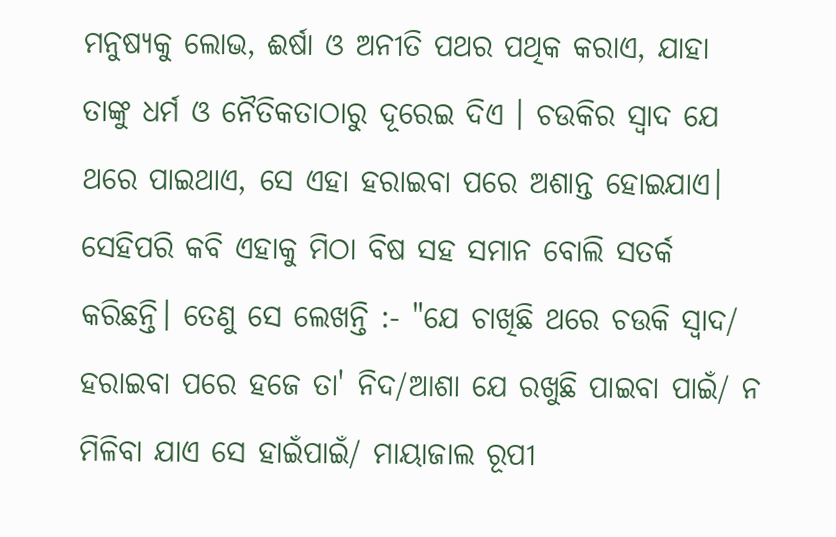ମନୁଷ୍ୟକୁ ଲୋଭ, ଈର୍ଷା ଓ ଅନୀତି ପଥର ପଥିକ କରାଏ, ଯାହା ତାଙ୍କୁ ଧର୍ମ ଓ ନୈତିକତାଠାରୁ ଦୂରେଇ ଦିଏ । ଚଉକିର ସ୍ୱାଦ ଯେ ଥରେ ପାଇଥାଏ, ସେ ଏହା ହରାଇବା ପରେ ଅଶାନ୍ତ ହୋଇଯାଏ। ସେହିପରି କବି ଏହାକୁ ମିଠା ବିଷ ସହ ସମାନ ବୋଲି ସତର୍କ କରିଛନ୍ତି। ତେଣୁ ସେ ଲେଖନ୍ତି :- "ଯେ ଚାଖିଛି ଥରେ ଚଉକି ସ୍ବାଦ/ ହରାଇବା ପରେ ହଜେ ତା' ନିଦ/ଆଶା ଯେ ରଖୁଛି ପାଇବା ପାଇଁ/ ନ ମିଳିବା ଯାଏ ସେ ହାଇଁପାଇଁ/ ମାୟାଜାଲ ରୂପୀ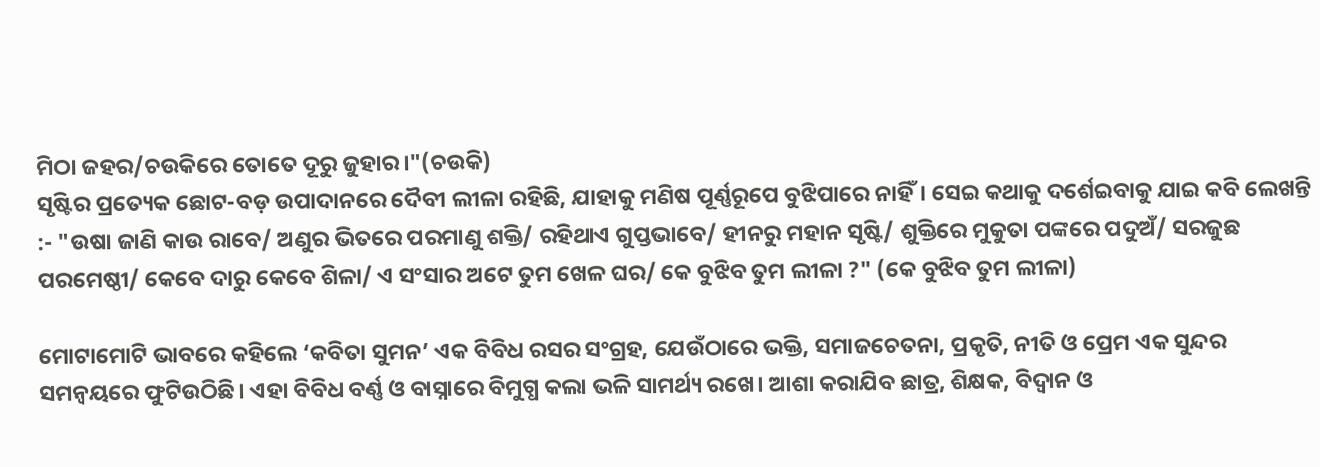ମିଠା ଜହର/ଚଉକିରେ ତୋତେ ଦୂରୁ ଜୁହାର।"(ଚଉକି)
ସୃଷ୍ଟିର ପ୍ରତ୍ୟେକ ଛୋଟ-ବଡ଼ ଉପାଦାନରେ ଦୈବୀ ଲୀଳା ରହିଛି, ଯାହାକୁ ମଣିଷ ପୂର୍ଣ୍ଣରୂପେ ବୁଝିପାରେ ନାହିଁ। ସେଇ କଥାକୁ ଦର୍ଶେଇବାକୁ ଯାଇ କବି ଲେଖନ୍ତି :- "ଉଷା ଜାଣି କାଉ ରାବେ/ ଅଣୁର ଭିତରେ ପରମାଣୁ ଶକ୍ତି/ ରହିଥାଏ ଗୁପ୍ତଭାବେ/ ହୀନରୁ ମହାନ ସୃଷ୍ଟି/ ଶୁକ୍ତିରେ ମୁକୁତା ପଙ୍କରେ ପଦୁଅଁ/ ସରଜୁଛ ପରମେଷ୍ଠୀ/ କେବେ ଦାରୁ କେବେ ଶିଳା/ ଏ ସଂସାର ଅଟେ ତୁମ ଖେଳ ଘର/ କେ ବୁଝିବ ତୁମ ଲୀଳା ?" (କେ ବୁଝିବ ତୁମ ଲୀଳା)

ମୋଟାମୋଟି ଭାବରେ କହିଲେ ‘କବିତା ସୁମନ’ ଏକ ବିବିଧ ରସର ସଂଗ୍ରହ, ଯେଉଁଠାରେ ଭକ୍ତି, ସମାଜଚେତନା, ପ୍ରକୃତି, ନୀତି ଓ ପ୍ରେମ ଏକ ସୁନ୍ଦର ସମନ୍ୱୟରେ ଫୁଟିଉଠିଛି। ଏହା ବିବିଧ ବର୍ଣ୍ଣ ଓ ବାସ୍ନାରେ ବିମୁଗ୍ଧ କଲା ଭଳି ସାମର୍ଥ୍ୟ ରଖେ। ଆଶା କରା‌ଯିବ ଛାତ୍ର, ଶିକ୍ଷକ, ବିଦ୍ୱାନ ଓ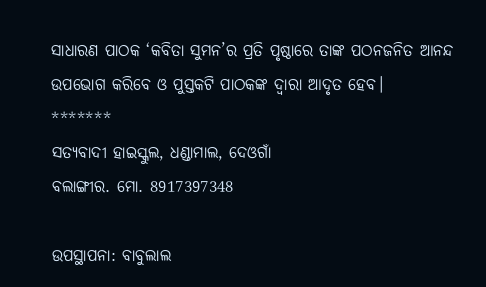ସାଧାରଣ ପାଠକ ‘କବିତା ସୁମନ’ର ପ୍ରତି ପୃଷ୍ଠାରେ ତାଙ୍କ ପଠନଜନିତ ଆନନ୍ଦ ଉପଭୋଗ କରିବେ ଓ ପୁସ୍ତକଟି ପାଠକଙ୍କ ଦ୍ୱାରା ଆଦୃତ ହେବ।
*******
ସତ୍ୟବାଦୀ ହାଇସ୍କୁଲ, ଧଣ୍ଡାମାଲ, ଦେଓଗାଁ
ବଲାଙ୍ଗୀର. ମୋ. 8917397348

ଉପସ୍ଥାପନା: ବାବୁଲାଲ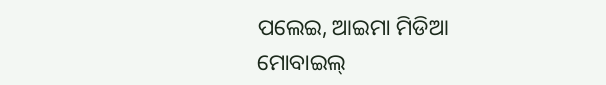ପଲେଇ, ଆଇମା ମିଡିଆ
ମୋବାଇଲ୍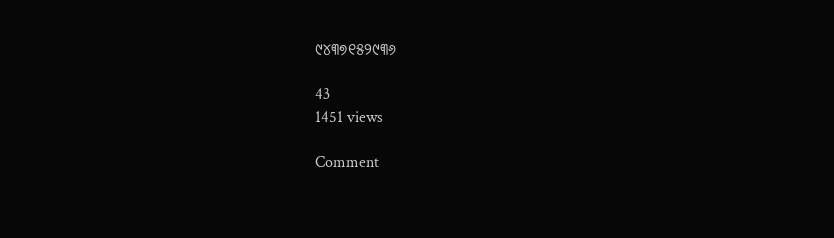୯୪୩୭୧୫୨୯୩୬

43
1451 views

Comment